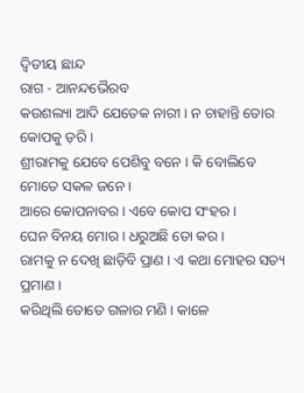ଦ୍ୱିତୀୟ ଛାନ୍ଦ
ରାଗ - ଆନନ୍ଦଭୈରବ
କଉଶଲ୍ୟା ଆଦି ଯେତେକ ନାରୀ । ନ ଚାହାନ୍ତି ତୋର କୋପକୁ ଡ଼ରି ।
ଶ୍ରୀରାମକୁ ଯେବେ ପେଶିବୁ ବନେ । କି ବୋଲିବେ ମୋତେ ସକଳ ଜନେ ।
ଆରେ କୋପନାବର । ଏବେ କୋପ ସଂହର ।
ଘେନ ବିନୟ ମୋର । ଧରୁଅଛି ତୋ କର ।
ରାମକୁ ନ ଦେଖି ଛାଡ଼ିବି ପ୍ରାଣ । ଏ କଥା ମୋହର ସତ୍ୟ ପ୍ରମାଣ ।
କରିଥିଲି ତୋତେ ଗଳାର ମଣି । କାଳେ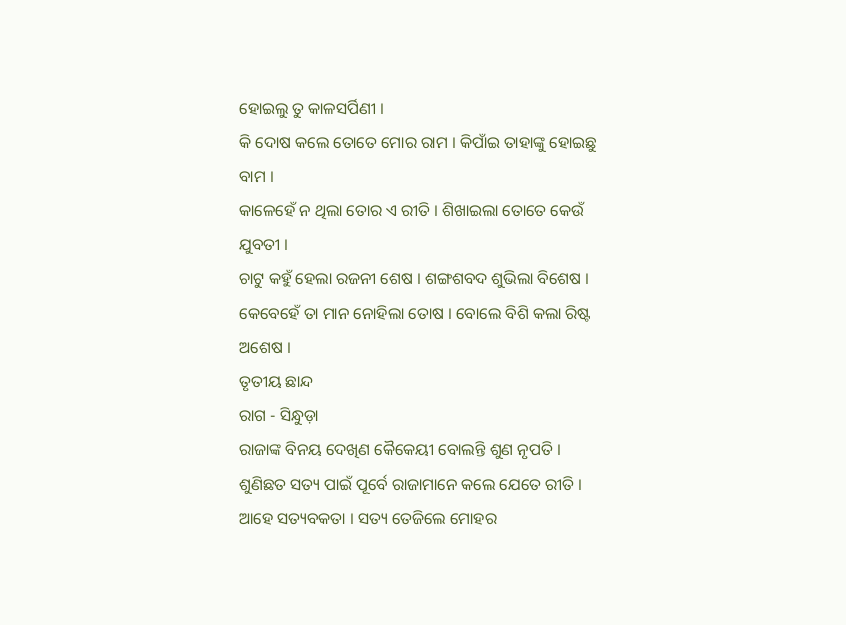ହୋଇଲୁ ତୁ କାଳସର୍ପିଣୀ ।
କି ଦୋଷ କଲେ ତୋତେ ମୋର ରାମ । କିପାଁଇ ତାହାଙ୍କୁ ହୋଇଛୁ ବାମ ।
କାଳେହେଁ ନ ଥିଲା ତୋର ଏ ରୀତି । ଶିଖାଇଲା ତୋତେ କେଉଁ ଯୁବତୀ ।
ଚାଟୁ କହୁଁ ହେଲା ରଜନୀ ଶେଷ । ଶଙ୍ଗଶବଦ ଶୁଭିଲା ବିଶେଷ ।
କେବେହେଁ ତା ମାନ ନୋହିଲା ତୋଷ । ବୋଲେ ବିଶି କଲା ରିଷ୍ଟ ଅଶେଷ ।
ତୃତୀୟ ଛାନ୍ଦ
ରାଗ - ସିନ୍ଧୁଡ଼ା
ରାଜାଙ୍କ ବିନୟ ଦେଖିଣ କୈକେୟୀ ବୋଲନ୍ତି ଶୁଣ ନୃପତି ।
ଶୁଣିଛତ ସତ୍ୟ ପାଇଁ ପୂର୍ବେ ରାଜାମାନେ କଲେ ଯେତେ ରୀତି ।
ଆହେ ସତ୍ୟବକତା । ସତ୍ୟ ତେଜିଲେ ମୋହର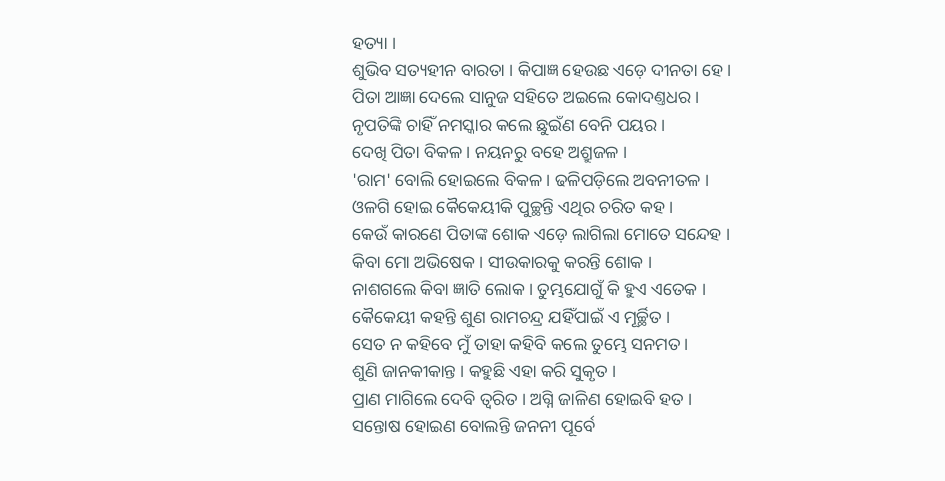ହତ୍ୟା ।
ଶୁଭିବ ସତ୍ୟହୀନ ବାରତା । କିପାଜ୍ଞ ହେଉଛ ଏଡ଼େ ଦୀନତା ହେ ।
ପିତା ଆଜ୍ଞା ଦେଲେ ସାନୁଜ ସହିତେ ଅଇଲେ କୋଦଣ୍ତଧର ।
ନୃପତିଙ୍କି ଚାହିଁ ନମସ୍କାର କଲେ ଛୁଇଁଣ ବେନି ପୟର ।
ଦେଖି ପିତା ବିକଳ । ନୟନରୁ ବହେ ଅଶ୍ରୁଜଳ ।
'ରାମ' ବୋଲି ହୋଇଲେ ବିକଳ । ଢଳିପଡ଼ିଲେ ଅବନୀତଳ ।
ଓଳଗି ହୋଇ କୈକେୟୀକି ପୁଚ୍ଛନ୍ତି ଏଥିର ଚରିତ କହ ।
କେଉଁ କାରଣେ ପିତାଙ୍କ ଶୋକ ଏଡ଼େ ଲାଗିଲା ମୋତେ ସନ୍ଦେହ ।
କିବା ମୋ ଅଭିଷେକ । ସୀଉକାରକୁ କରନ୍ତି ଶୋକ ।
ନାଶଗଲେ କିବା ଜ୍ଞାତି ଲୋକ । ତୁମ୍ଭଯୋଗୁଁ କି ହୁଏ ଏତେକ ।
କୈକେୟୀ କହନ୍ତି ଶୁଣ ରାମଚନ୍ଦ୍ର ଯହିଁପାଇଁ ଏ ମୂର୍ଚ୍ଛିତ ।
ସେତ ନ କହିବେ ମୁଁ ତାହା କହିବି କଲେ ତୁମ୍ଭେ ସନମତ ।
ଶୁଣି ଜାନକୀକାନ୍ତ । କହୁଛି ଏହା କରି ସୁକୃତ ।
ପ୍ରାଣ ମାଗିଲେ ଦେବି ତ୍ୱରିତ । ଅଗ୍ନି ଜାଳିଣ ହୋଇବି ହତ ।
ସନ୍ତୋଷ ହୋଇଣ ବୋଲନ୍ତି ଜନନୀ ପୂର୍ବେ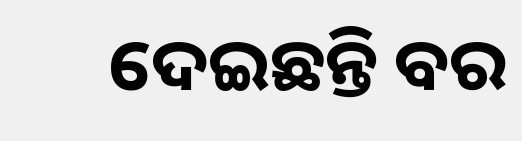ଦେଇଛନ୍ତି ବର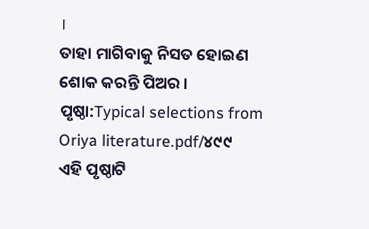।
ତାହା ମାଗିବାକୁ ନିସତ ହୋଇଣ ଶୋକ କରନ୍ତି ପିଅର ।
ପୃଷ୍ଠା:Typical selections from Oriya literature.pdf/୪୯୯
ଏହି ପୃଷ୍ଠାଟି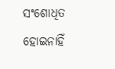ସଂଶୋଧିତ ହୋଇନାହିଁ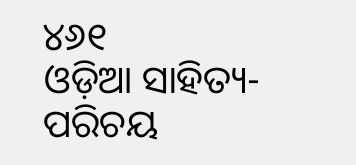୪୬୧
ଓଡ଼ିଆ ସାହିତ୍ୟ-ପରିଚୟ